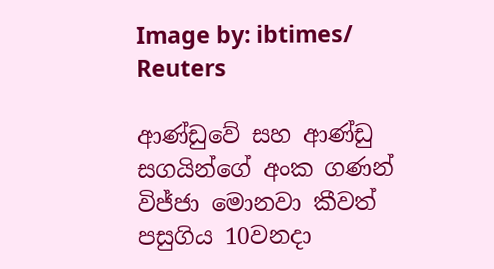Image by: ibtimes/ Reuters

ආණ්ඩුවේ සහ ආණ්ඩු සගයින්ගේ අංක ගණන් විජ්ජා මොනවා කීවත් පසුගිය 10වනදා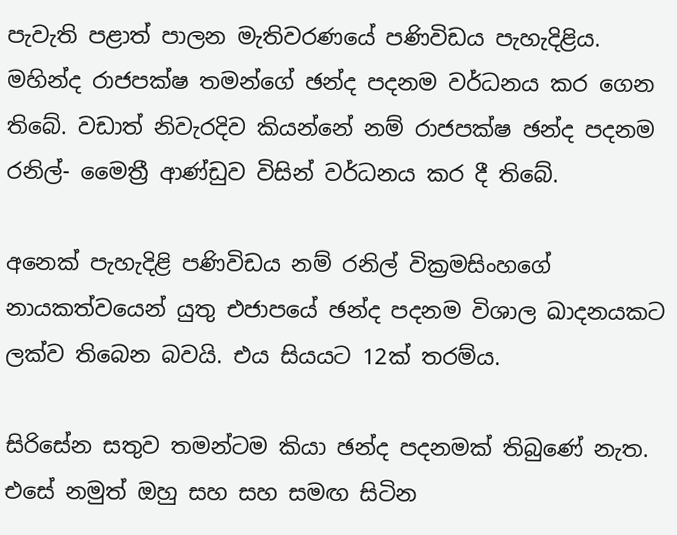පැවැති පළාත් පාලන මැතිවරණයේ පණිවිඩය පැහැදිළිය. මහින්ද රාජපක්ෂ තමන්ගේ ඡන්ද පදනම වර්ධනය කර ගෙන තිබේ. වඩාත් නිවැරදිව කියන්නේ නම් රාජපක්ෂ ඡන්ද පදනම රනිල්- මෛත්‍රී ආණ්ඩුව විසින් වර්ධනය කර දී තිබේ.

අනෙක් පැහැදිළි පණිවිඩය නම් රනිල් වික්‍රමසිංහගේ නායකත්වයෙන් යුතු එජාපයේ ඡන්ද පදනම විශාල ඛාදනයකට ලක්ව තිබෙන බවයි. එය සියයට 12ක් තරම්ය.

සිරිසේන සතුව තමන්ටම කියා ඡන්ද පදනමක් තිබුණේ නැත. එසේ නමුත් ඔහු සහ සහ සමඟ සිටින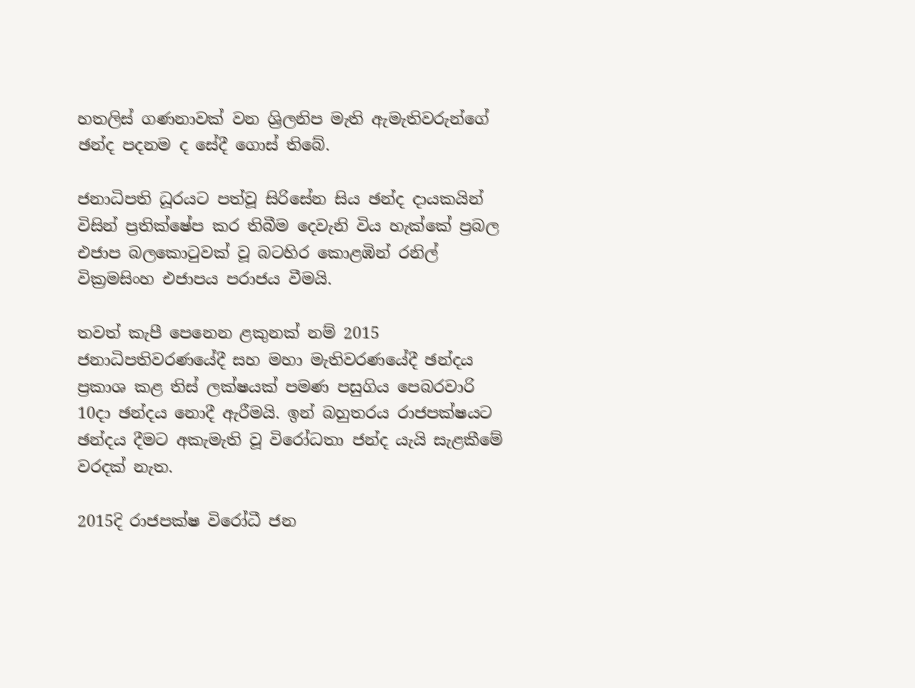හතලිස් ගණනාවක් වන ශ්‍රිලනිප මැති ඇමැතිවරුන්ගේ ඡන්ද පදනම ද සේදී ගොස් තිබේ.

ජනාධිපති ධූරයට පත්වූ සිරිසේන සිය ඡන්ද දායකයින් විසින් ප්‍රතික්ෂේප කර තිබීම දෙවැනි විය හැක්කේ ප්‍රබල එජාප බලකොටුවක් වූ බටහිර කොළඹින් රනිල් වික්‍රමසිංහ එජාපය පරාජය වීමයි.

තවත් කැපී පෙනෙන ළකුනක් නම් 2015 ජනාධිපතිවරණයේදී සහ මහා මැතිවරණයේදී ඡන්දය ප්‍රකාශ කළ තිස් ලක්ෂයක් පමණ පසුගිය පෙබරවාරි 10දා ඡන්දය නොදී ඇරීමයි. ඉන් බහුතරය රාජපක්ෂයට ඡන්දය දීමට අකැමැති වූ විරෝධතා ජන්ද යැයි සැළකීමේ වරදක් නැත.

2015දි රාජපක්ෂ විරෝධී ජන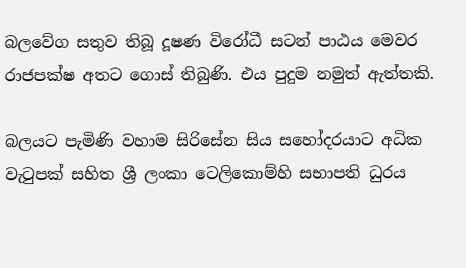බලවේග සතුව තිබූ දූෂණ විරෝධී සටන් පාඨය මෙවර රාජපක්ෂ අතට ගොස් තිබුණි. එය පුදුම නමුත් ඇත්තකි.

බලයට පැමිණි වහාම සිරිසේන සිය සහෝදරයාට අධික වැටුපක් සහිත ශ්‍රී ලංකා ටෙලිකොම්හි සභාපති ධුරය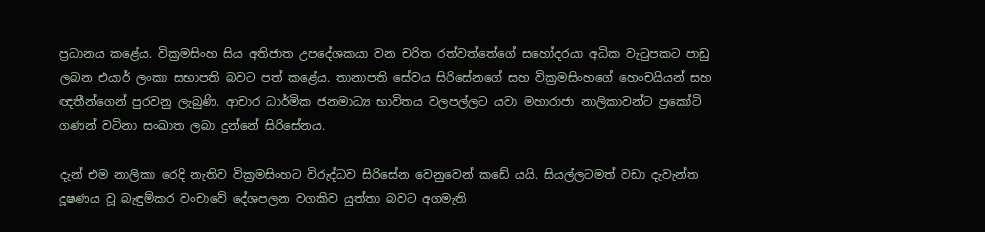ප්‍රධානය කළේය. වික්‍රමසිංහ සිය අතිජාත උපදේශකයා වන චරිත රත්වත්තේගේ සහෝදරයා අධික වැටුපකට පාඩු ලබන එයාර් ලංකා සභාපති බවට පත් කළේය. තානාපති සේවය සිරිසේනගේ සහ වික්‍රමසිංහගේ හෙංචයියන් සහ ඥතීන්ගෙන් පුරවනු ලැබුණි. ආචාර ධාර්මික ජනමාධ්‍ය භාවිතය වලපල්ලට යවා මහාරාජා නාලිකාවන්ට ප්‍රකෝටි ගණන් වටිනා සංඛාත ලබා දුන්නේ සිරිසේනය.

දැන් එම නාලිකා රෙදි නැතිව වික්‍රමසිංහට විරුද්ධව සිරිසේන වෙනුවෙන් කඩේ යයි. සියල්ලටමත් වඩා දැවැන්ත දූෂණය වූ බැඳුම්කර වංචාවේ දේශපලන වගකිව යුත්තා බවට අගමැති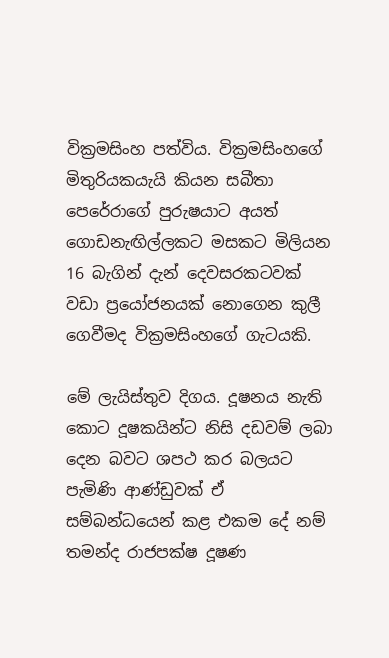වික්‍රමසිංහ පත්විය. වික්‍රමසිංහගේ මිතුරියකයැයි කියන සබීතා පෙරේරාගේ පුරුෂයාට අයත් ගොඩනැඟිල්ලකට මසකට මිලියන 16 බැගින් දැන් දෙවසරකටවක් වඩා ප්‍රයෝජනයක් නොගෙන කුලී ගෙවීමද වික්‍රමසිංහගේ ගැටයකි.

මේ ලැයිස්තුව දිගය. දූෂනය නැති කොට දූෂකයින්ට නිසි දඩවම් ලබා දෙන බවට ශපථ කර බලයට පැමිණි ආණ්ඩුවක් ඒ සම්බන්ධයෙන් කළ එකම දේ නම් තමන්ද රාජපක්ෂ දූෂණ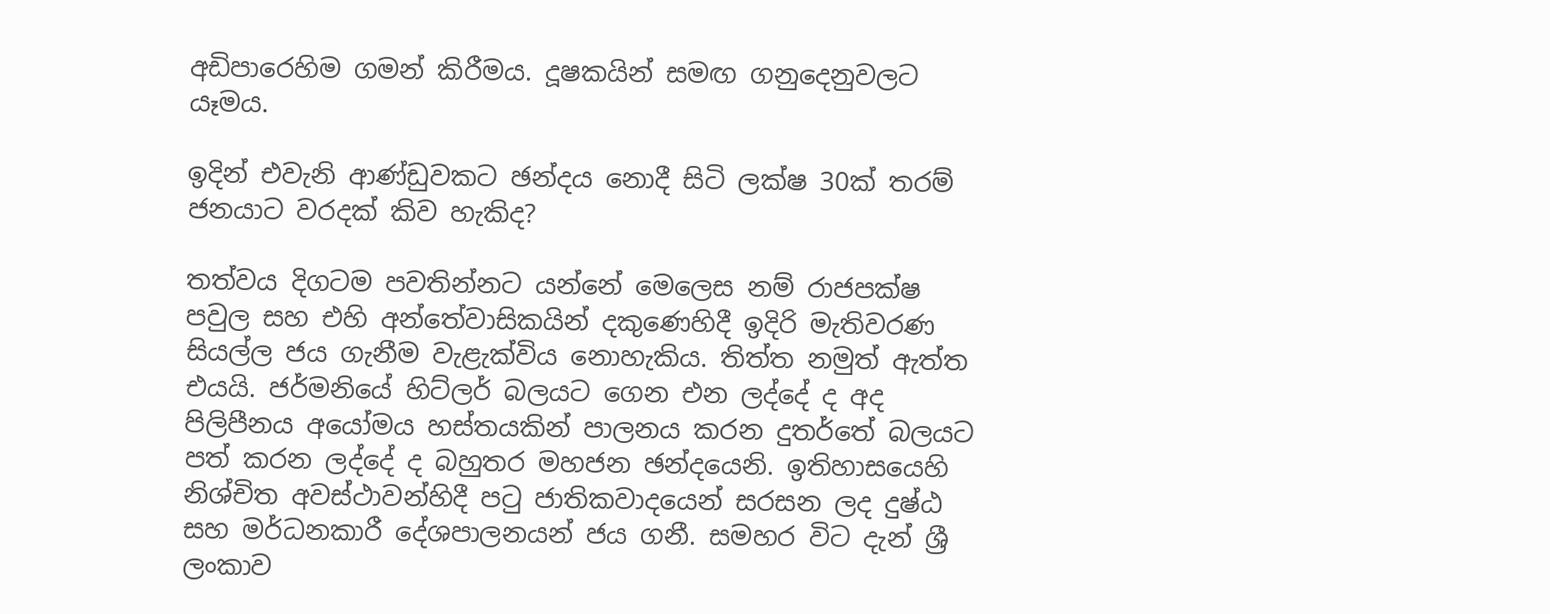අඩිපාරෙහිම ගමන් කිරීමය. දූෂකයින් සමඟ ගනුදෙනුවලට යෑමය.

ඉදින් එවැනි ආණ්ඩුවකට ඡන්දය නොදී සිටි ලක්ෂ 30ක් තරම් ජනයාට වරදක් කිව හැකිද?

තත්වය දිගටම පවතින්නට යන්නේ මෙලෙස නම් රාජපක්ෂ පවුල සහ එහි අන්තේවාසිකයින් දකුණෙහිදී ඉදිරි මැතිවරණ සියල්ල ජය ගැනීම වැළැක්විය නොහැකිය. තිත්ත නමුත් ඇත්ත එයයි. ජර්මනියේ හිට්ලර් බලයට ගෙන එන ලද්දේ ද අද පිලිපීනය අයෝමය හස්තයකින් පාලනය කරන දුතර්තේ බලයට පත් කරන ලද්දේ ද බහුතර මහජන ඡන්දයෙනි. ඉතිහාසයෙහි නිශ්චිත අවස්ථාවන්හිදී පටු ජාතිකවාදයෙන් සරසන ලද දුෂ්ඨ සහ මර්ධනකාරී දේශපාලනයන් ජය ගනී. සමහර විට දැන් ශ්‍රී ලංකාව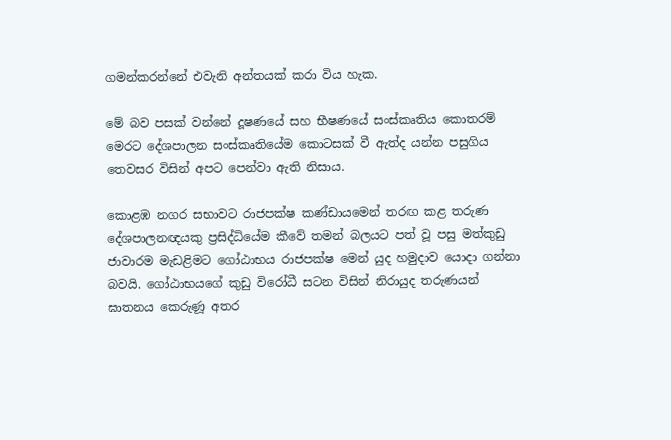ගමන්කරන්නේ එවැනි අන්තයක් කරා විය හැක.

මේ බව පසක් වන්නේ දූෂණයේ සහ භීෂණයේ සංස්කෘතිය කොතරම් මෙරට දේශපාලන සංස්කෘතියේම කොටසක් වී ඇත්ද යන්න පසුගිය තෙවසර විසින් අපට පෙන්වා ඇති නිසාය.

කොළඹ නගර සභාවට රාජපක්ෂ කණ්ඩායමෙන් තරඟ කළ තරුණ දේශපාලනඥයකු ප්‍රසිද්ධියේම කීවේ තමන් බලයට පත් වූ පසු මත්කුඩු ජාවාරම මැඩළිමට ගෝඨාභය රාජපක්ෂ මෙන් යුද හමුදාව යොදා ගන්නා බවයි. ගෝඨාභයගේ කුඩු විරෝධී සටන විසින් නිරායුද තරුණයන් ඝාතනය කෙරුණූ අතර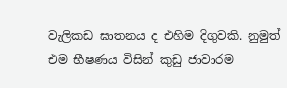වැලිකඩ ඝාතනය ද එහිම දිගුවකි. නුමුත් එම භීෂණය විසින් කුඩු ජාවාරම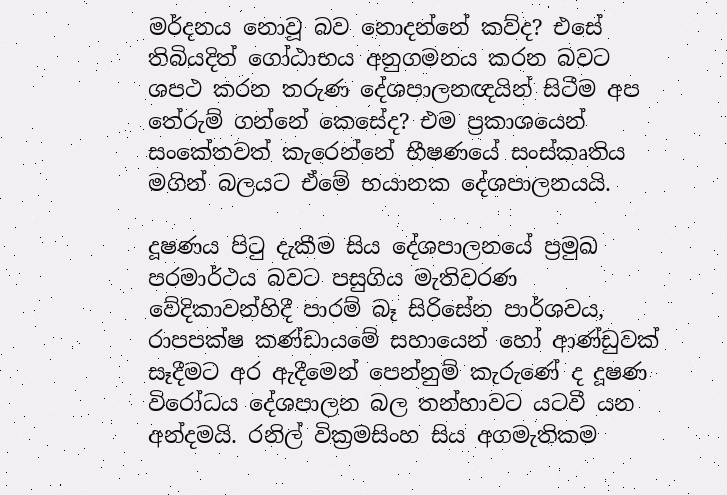මර්දනය නොවූ බව නොදන්නේ කව්ද? එසේ තිබියදිත් ගෝඨාභය අනුගමනය කරන බවට ශපථ කරන තරුණ දේශපාලනඥයින් සිටීම අප තේරුම් ගන්නේ කෙසේද? එම ප්‍රකාශයෙන් සංකේතවත් කැරෙන්නේ භීෂණයේ සංස්කෘතිය මගින් බලයට ඒමේ භයානක දේශපාලනයයි.

දූෂණය පිටු දැකීම සිය දේශපාලනයේ ප්‍රමුඛ පරමාර්ථය බවට පසුගිය මැතිවරණ වේදිකාවන්හිදී පාරම් බෑ සිරිසේන පාර්ශවය, රාපපක්ෂ කණ්ඩායමේ සහායෙන් හෝ ආණ්ඩුවක් සෑදීමට අර ඇදීමෙන් පෙන්නුම් කැරුණේ ද දූෂණ විරෝධය දේශපාලන බල තන්හාවට යටවී යන අන්දමයි. රනිල් වික්‍රමසිංහ සිය අගමැතිකම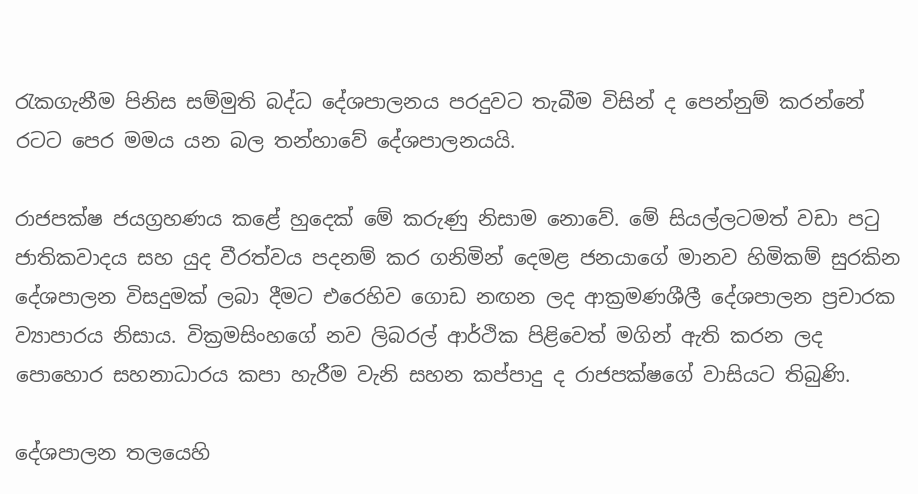රැකගැනීම පිනිස සම්මුති බද්ධ දේශපාලනය පරදුවට තැබීම විසින් ද පෙන්නුම් කරන්නේ රටට පෙර මමය යන බල තන්හාවේ දේශපාලනයයි.

රාජපක්ෂ ජයග්‍රහණය කළේ හුදෙක් මේ කරුණු නිසාම නොවේ. මේ සියල්ලටමත් වඩා පටු ජාතිකවාදය සහ යුද වීරත්වය පදනම් කර ගනිමින් දෙමළ ජනයාගේ මානව හිමිකම් සුරකින දේශපාලන විසදුමක් ලබා දීමට එරෙහිව ගොඩ නඟන ලද ආක්‍රමණශීලී දේශපාලන ප්‍රචාරක ව්‍යාපාරය නිසාය. වික්‍රමසිංහගේ නව ලිබරල් ආර්ථික පිළිවෙත් මගින් ඇති කරන ලද පොහොර සහනාධාරය කපා හැරීම වැනි සහන කප්පාදු ද රාජපක්ෂගේ වාසියට තිබුණි.

දේශපාලන තලයෙහි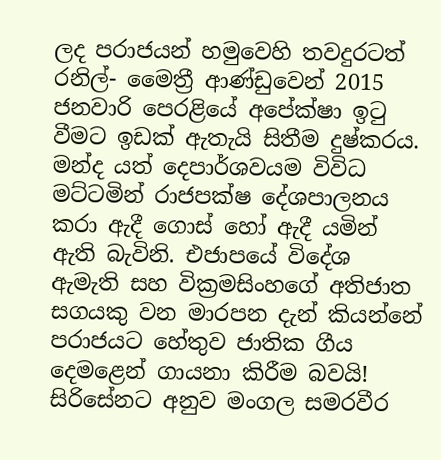ලද පරාජයන් හමුවෙහි තවදුරටත් රනිල්- මෛත්‍රී ආණ්ඩුවෙන් 2015 ජනවාරි පෙරළියේ අපේක්ෂා ඉටු වීමට ඉඩක් ඇතැයි සිතීම දුෂ්කරය. මන්ද යත් දෙපාර්ශවයම විවිධ මට්ටමින් රාජපක්ෂ දේශපාලනය කරා ඇදී ගොස් හෝ ඇදී යමින් ඇති බැවිනි. එජාපයේ විදේශ ඇමැති සහ වික්‍රමසිංහගේ අතිජාත සගයකු වන මාරපන දැන් කියන්නේ පරාජයට හේතුව ජාතික ගීය දෙමළෙන් ගායනා කිරීම බවයි! සිරිසේනට අනුව මංගල සමරවීර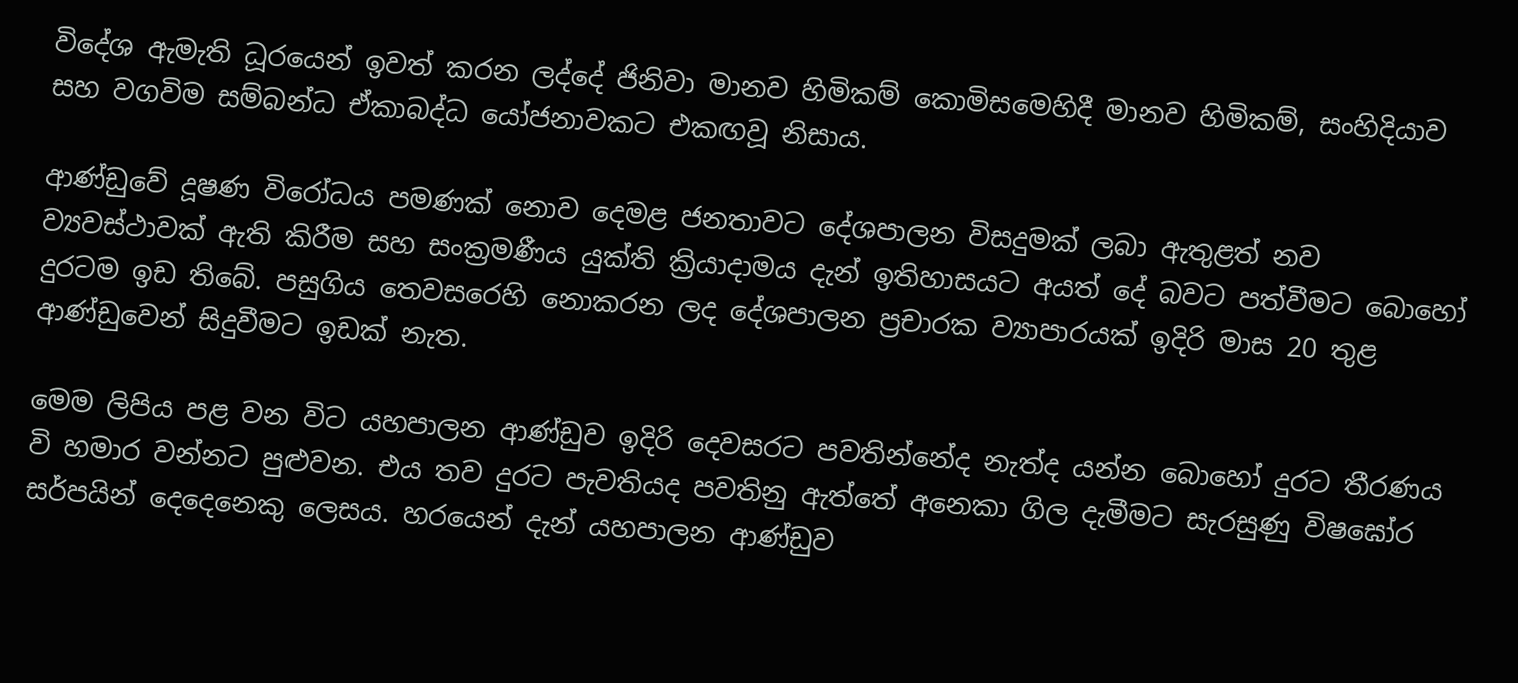විදේශ ඇමැති ධූරයෙන් ඉවත් කරන ලද්දේ ජිනිවා මානව හිමිකම් කොමිසමෙහිදී මානව හිමිකම්, සංහිදියාව සහ වගවිම සම්බන්ධ ඒකාබද්ධ යෝජනාවකට එකඟවූ නිසාය.

ආණ්ඩුවේ දූෂණ විරෝධය පමණක් නොව දෙමළ ජනතාවට දේශපාලන විසදුමක් ලබා ඇතුළත් නව ව්‍යවස්ථාවක් ඇති කිරීම සහ සංක්‍රමණීය යුක්ති ක්‍රියාදාමය දැන් ඉතිහාසයට අයත් දේ බවට පත්වීමට බොහෝ දුරටම ඉඩ තිබේ. පසුගිය තෙවසරෙහි නොකරන ලද දේශපාලන ප්‍රචාරක ව්‍යාපාරයක් ඉදිරි මාස 20 තුළ ආණ්ඩුවෙන් සිදුවීමට ඉඩක් නැත.

මෙම ලිපිය පළ වන විට යහපාලන ආණ්ඩුව ඉදිරි දෙවසරට පවතින්නේද නැත්ද යන්න බොහෝ දුරට තීරණය වි හමාර වන්නට පුළුවන. එය තව දුරට පැවතියද පවතිනු ඇත්තේ අනෙකා ගිල දැමීමට සැරසුණු විෂඝෝර සර්පයින් දෙදෙනෙකු ලෙසය. හරයෙන් දැන් යහපාලන ආණ්ඩුව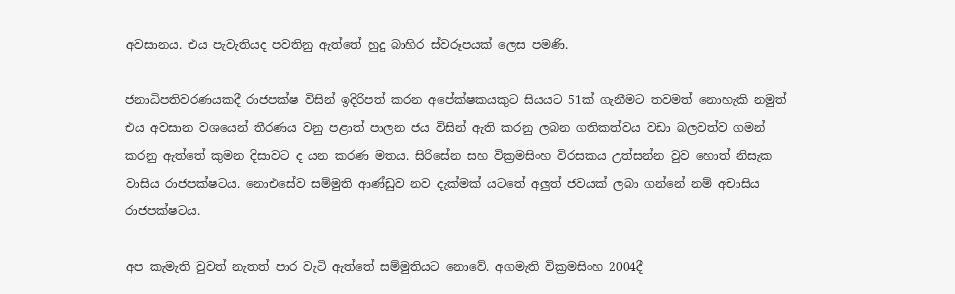අවසානය. එය පැවැතියද පවතිනු ඇත්තේ හුදු බාහිර ස්වරූපයක් ලෙස පමණි.

ජනාධිපතිවරණයකදී රාජපක්ෂ විසින් ඉදිරිපත් කරන අපේක්ෂකයකුට සියයට 51ක් ගැනීමට තවමත් නොහැකි නමුත් එය අවසාන වශයෙන් තීරණය වනු පළාත් පාලන ජය විසින් ඇති කරනු ලබන ගතිකත්වය වඩා බලවත්ව ගමන් කරනු ඇත්තේ කුමන දිසාවට ද යන කරණ මතය. සිරිසේන සහ වික්‍රමසිංහ විරසකය උත්සන්න වුව හොත් නිසැක වාසිය රාජපක්ෂටය. නොඑසේව සම්මුති ආණ්ඩුව නව දැක්මක් යටතේ අලුත් ජවයක් ලබා ගන්නේ නම් අචාසිය රාජපක්ෂටය.

අප කැමැති වුවත් නැතත් පාර වැටි ඇත්තේ සම්මුතියට නොවේ. අගමැති වික්‍රමසිංහ 2004දී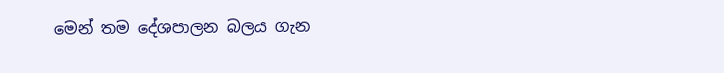මෙන් තම දේශපාලන බලය ගැන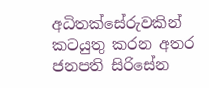අධිතක්සේරුවකින් කටයුතු කරන අතර ජනපති සිරිසේන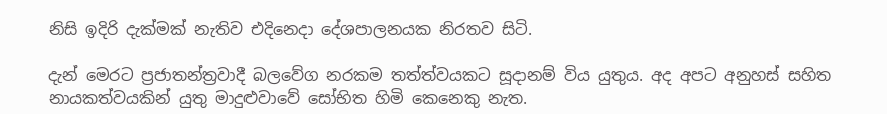නිසි ඉදිරි දැක්මක් නැතිව එදිනෙදා දේශපාලනයක නිරතව සිටි.

දැන් මෙරට ප්‍රජාතන්ත්‍රවාදී බලවේග නරකම තත්ත්වයකට සූදානම් විය යුතුය. අද අපට අනුහස් සහිත නායකත්වයකින් යුතු මාදුළුවාවේ සෝභිත හිමි කෙනෙකු නැත.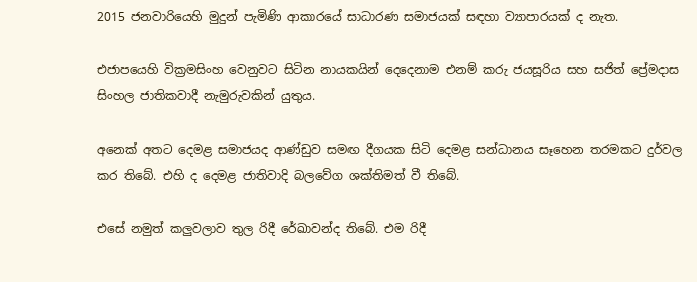2015 ජනවාරියෙහි මුදුන් පැමිණි ආකාරයේ සාධාරණ සමාජයක් සඳහා ව්‍යාපාරයක් ද නැත.

එජාපයෙහි වික්‍රමසිංහ වෙනුවට සිටින නායකයින් දෙදෙනාම එනම් කරු ජයසූරිය සහ සජිත් ප්‍රේමදාස සිංහල ජාතිකවාදී නැමුරුවකින් යුතුය.

අනෙක් අතට දෙමළ සමාජයද ආණ්ඩුව සමඟ දීගයක සිටි දෙමළ සන්ධානය සෑහෙන තරමකට දුර්වල කර තිබේ. එහි ද දෙමළ ජාතිවාදි බලවේග ශක්තිමත් වී තිබේ.

එසේ නමුත් කලුවලාව තුල රිදී රේඛාවන්ද තිබේ. එම රිදී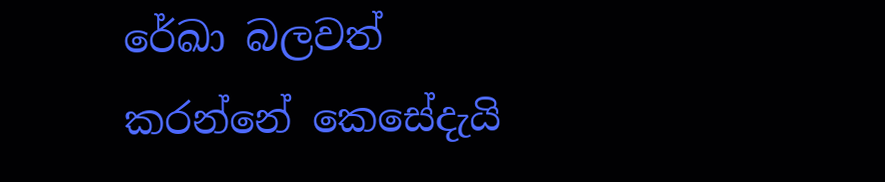රේඛා බලවත් කරන්නේ කෙසේදැයි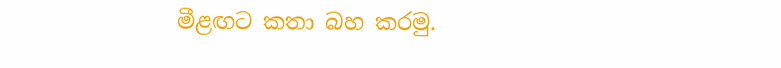මීළඟට කතා බහ කරමු.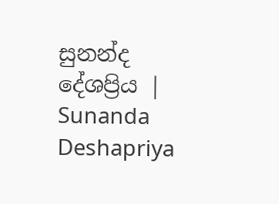සුනන්ද දේශප්‍රිය | Sunanda Deshapriya